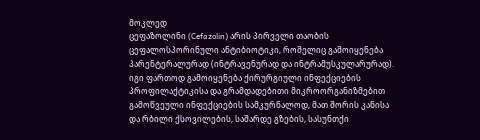მოკლედ
ცეფაზოლინი (Cefazolin) არის პირველი თაობის ცეფალოსპორინული ანტიბიოტიკი, რომელიც გამოიყენება პარენტერალურად (ინტრავენურად და ინტრამუსკულარურად). იგი ფართოდ გამოიყენება ქირურგიული ინფექციების პროფილაქტიკისა და გრამდადებითი მიკროორგანიზმებით გამოწვეული ინფექციების სამკურნალოდ, მათ შორის კანისა და რბილი ქსოვილების, საშარდე გზების, სასუნთქი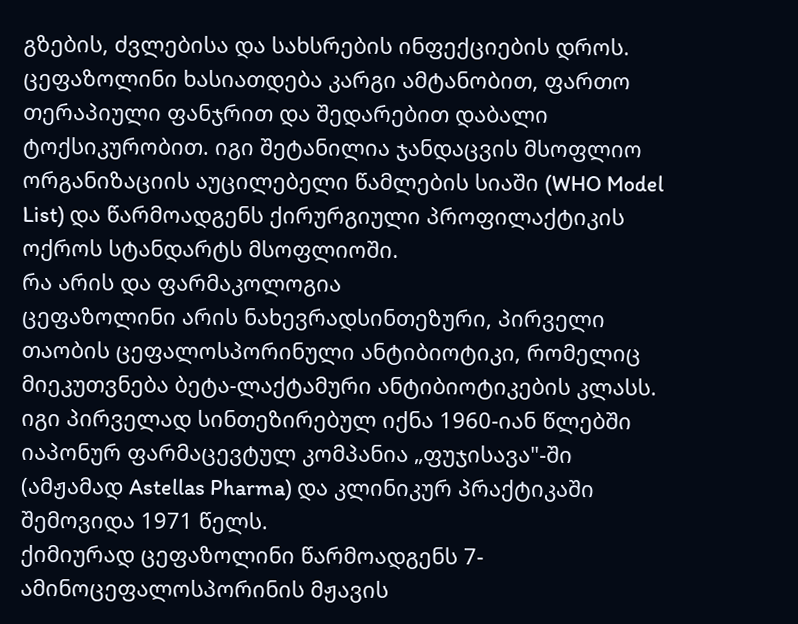გზების, ძვლებისა და სახსრების ინფექციების დროს. ცეფაზოლინი ხასიათდება კარგი ამტანობით, ფართო თერაპიული ფანჯრით და შედარებით დაბალი ტოქსიკურობით. იგი შეტანილია ჯანდაცვის მსოფლიო ორგანიზაციის აუცილებელი წამლების სიაში (WHO Model List) და წარმოადგენს ქირურგიული პროფილაქტიკის ოქროს სტანდარტს მსოფლიოში.
რა არის და ფარმაკოლოგია
ცეფაზოლინი არის ნახევრადსინთეზური, პირველი თაობის ცეფალოსპორინული ანტიბიოტიკი, რომელიც მიეკუთვნება ბეტა-ლაქტამური ანტიბიოტიკების კლასს. იგი პირველად სინთეზირებულ იქნა 1960-იან წლებში იაპონურ ფარმაცევტულ კომპანია „ფუჯისავა"-ში (ამჟამად Astellas Pharma) და კლინიკურ პრაქტიკაში შემოვიდა 1971 წელს.
ქიმიურად ცეფაზოლინი წარმოადგენს 7-ამინოცეფალოსპორინის მჟავის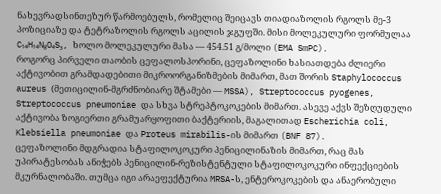ნახევრადსინთეზურ წარმოებულს, რომელიც შეიცავს თიადიაზოლის რგოლს მე-3 პოზიციაზე და ტეტრაზოლის რგოლს აცილის ჯგუფში. მისი მოლეკულური ფორმულაა C₁₄H₁₄N₈O₄S₃, ხოლო მოლეკულური მასა — 454.51 გ/მოლი (EMA SmPC).
როგორც პირველი თაობის ცეფალოსპორინი, ცეფაზოლინი ხასიათდება ძლიერი აქტივობით გრამდადებითი მიკროორგანიზმების მიმართ, მათ შორის Staphylococcus aureus (მეთიცილინ-მგრძნობიარე შტამები — MSSA), Streptococcus pyogenes, Streptococcus pneumoniae და სხვა სტრეპტოკოკების მიმართ. ასევე აქვს შეზღუდული აქტივობა ზოგიერთი გრამუარყოფითი ბაქტერიის, მაგალითად Escherichia coli, Klebsiella pneumoniae და Proteus mirabilis-ის მიმართ (BNF 87).
ცეფაზოლინი მდგრადია სტაფილოკოკური პენიცილინაზის მიმართ, რაც მას უპირატესობას ანიჭებს პენიცილინ-რეზისტენტული სტაფილოკოკური ინფექციების მკურნალობაში. თუმცა იგი არაეფექტურია MRSA-ს, ენტეროკოკების და ანაერობული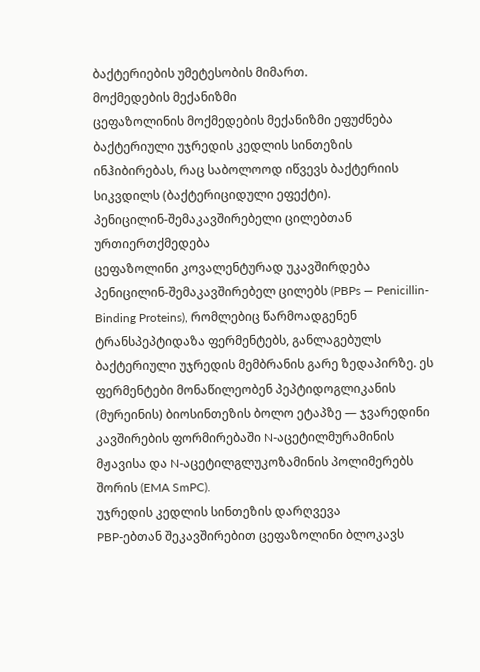ბაქტერიების უმეტესობის მიმართ.
მოქმედების მექანიზმი
ცეფაზოლინის მოქმედების მექანიზმი ეფუძნება ბაქტერიული უჯრედის კედლის სინთეზის ინჰიბირებას, რაც საბოლოოდ იწვევს ბაქტერიის სიკვდილს (ბაქტერიციდული ეფექტი).
პენიცილინ-შემაკავშირებელი ცილებთან ურთიერთქმედება
ცეფაზოლინი კოვალენტურად უკავშირდება პენიცილინ-შემაკავშირებელ ცილებს (PBPs — Penicillin-Binding Proteins), რომლებიც წარმოადგენენ ტრანსპეპტიდაზა ფერმენტებს, განლაგებულს ბაქტერიული უჯრედის მემბრანის გარე ზედაპირზე. ეს ფერმენტები მონაწილეობენ პეპტიდოგლიკანის (მურეინის) ბიოსინთეზის ბოლო ეტაპზე — ჯვარედინი კავშირების ფორმირებაში N-აცეტილმურამინის მჟავისა და N-აცეტილგლუკოზამინის პოლიმერებს შორის (EMA SmPC).
უჯრედის კედლის სინთეზის დარღვევა
PBP-ებთან შეკავშირებით ცეფაზოლინი ბლოკავს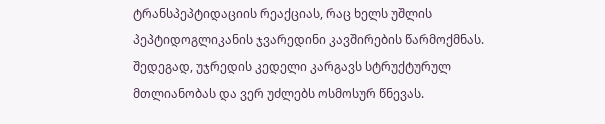ტრანსპეპტიდაციის რეაქციას, რაც ხელს უშლის პეპტიდოგლიკანის ჯვარედინი კავშირების წარმოქმნას. შედეგად, უჯრედის კედელი კარგავს სტრუქტურულ მთლიანობას და ვერ უძლებს ოსმოსურ წნევას.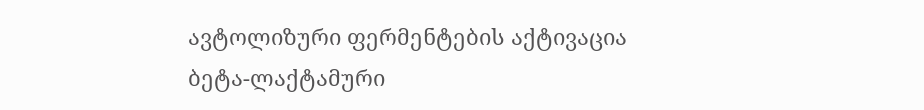ავტოლიზური ფერმენტების აქტივაცია
ბეტა-ლაქტამური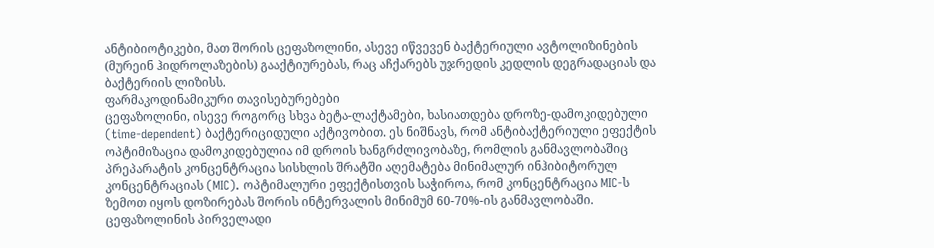ანტიბიოტიკები, მათ შორის ცეფაზოლინი, ასევე იწვევენ ბაქტერიული ავტოლიზინების (მურეინ ჰიდროლაზების) გააქტიურებას, რაც აჩქარებს უჯრედის კედლის დეგრადაციას და ბაქტერიის ლიზისს.
ფარმაკოდინამიკური თავისებურებები
ცეფაზოლინი, ისევე როგორც სხვა ბეტა-ლაქტამები, ხასიათდება დროზე-დამოკიდებული (time-dependent) ბაქტერიციდული აქტივობით. ეს ნიშნავს, რომ ანტიბაქტერიული ეფექტის ოპტიმიზაცია დამოკიდებულია იმ დროის ხანგრძლივობაზე, რომლის განმავლობაშიც პრეპარატის კონცენტრაცია სისხლის შრატში აღემატება მინიმალურ ინჰიბიტორულ კონცენტრაციას (MIC). ოპტიმალური ეფექტისთვის საჭიროა, რომ კონცენტრაცია MIC-ს ზემოთ იყოს დოზირებას შორის ინტერვალის მინიმუმ 60-70%-ის განმავლობაში.
ცეფაზოლინის პირველადი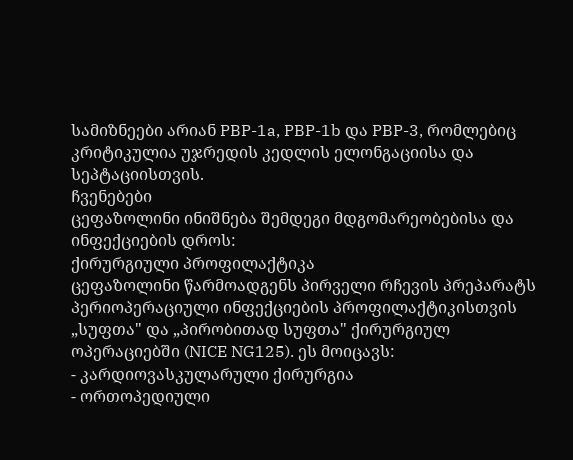სამიზნეები არიან PBP-1a, PBP-1b და PBP-3, რომლებიც კრიტიკულია უჯრედის კედლის ელონგაციისა და სეპტაციისთვის.
ჩვენებები
ცეფაზოლინი ინიშნება შემდეგი მდგომარეობებისა და ინფექციების დროს:
ქირურგიული პროფილაქტიკა
ცეფაზოლინი წარმოადგენს პირველი რჩევის პრეპარატს პერიოპერაციული ინფექციების პროფილაქტიკისთვის „სუფთა" და „პირობითად სუფთა" ქირურგიულ ოპერაციებში (NICE NG125). ეს მოიცავს:
- კარდიოვასკულარული ქირურგია
- ორთოპედიული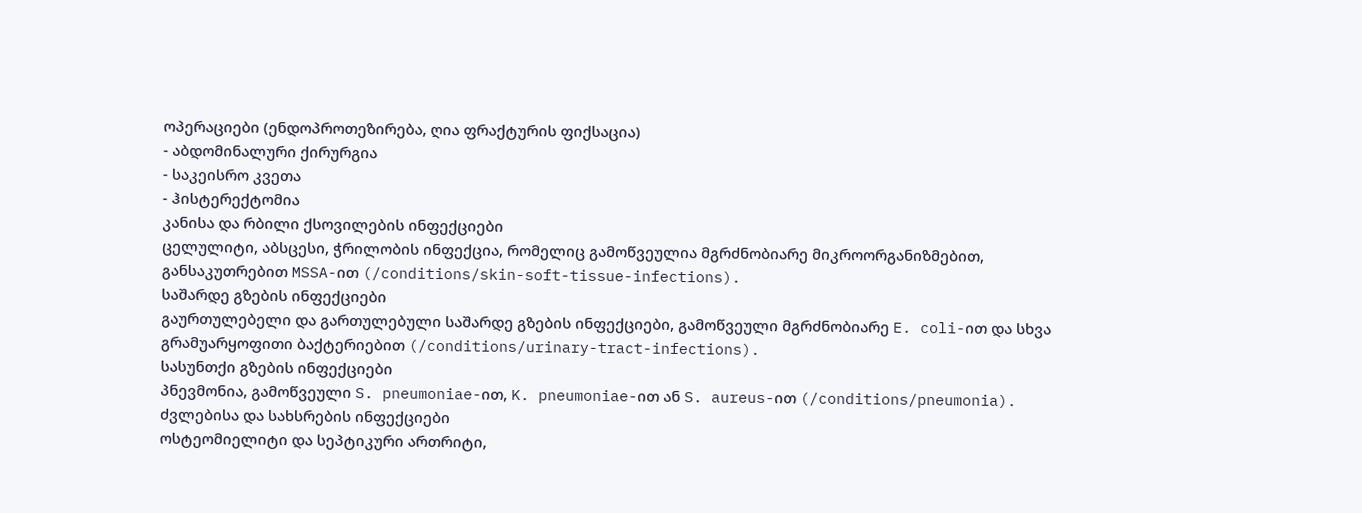ოპერაციები (ენდოპროთეზირება, ღია ფრაქტურის ფიქსაცია)
- აბდომინალური ქირურგია
- საკეისრო კვეთა
- ჰისტერექტომია
კანისა და რბილი ქსოვილების ინფექციები
ცელულიტი, აბსცესი, ჭრილობის ინფექცია, რომელიც გამოწვეულია მგრძნობიარე მიკროორგანიზმებით, განსაკუთრებით MSSA-ით (/conditions/skin-soft-tissue-infections).
საშარდე გზების ინფექციები
გაურთულებელი და გართულებული საშარდე გზების ინფექციები, გამოწვეული მგრძნობიარე E. coli-ით და სხვა გრამუარყოფითი ბაქტერიებით (/conditions/urinary-tract-infections).
სასუნთქი გზების ინფექციები
პნევმონია, გამოწვეული S. pneumoniae-ით, K. pneumoniae-ით ან S. aureus-ით (/conditions/pneumonia).
ძვლებისა და სახსრების ინფექციები
ოსტეომიელიტი და სეპტიკური ართრიტი,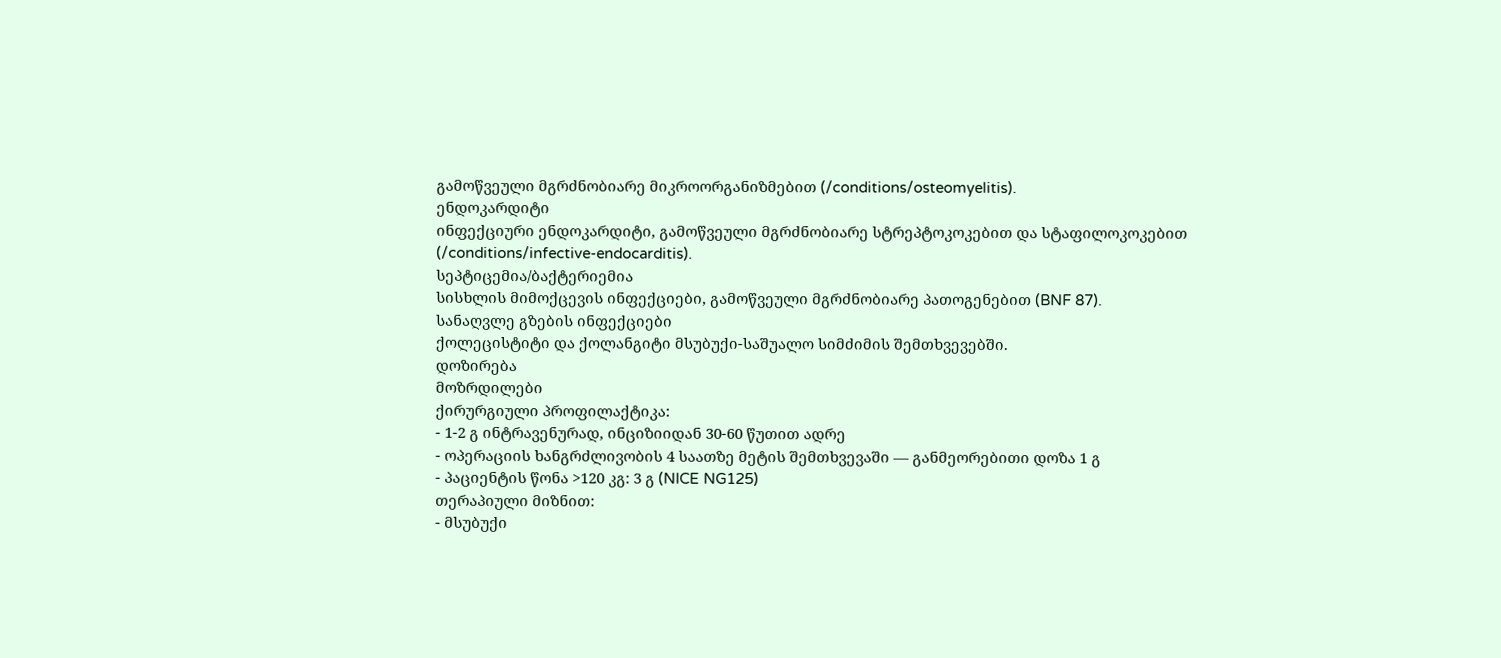გამოწვეული მგრძნობიარე მიკროორგანიზმებით (/conditions/osteomyelitis).
ენდოკარდიტი
ინფექციური ენდოკარდიტი, გამოწვეული მგრძნობიარე სტრეპტოკოკებით და სტაფილოკოკებით (/conditions/infective-endocarditis).
სეპტიცემია/ბაქტერიემია
სისხლის მიმოქცევის ინფექციები, გამოწვეული მგრძნობიარე პათოგენებით (BNF 87).
სანაღვლე გზების ინფექციები
ქოლეცისტიტი და ქოლანგიტი მსუბუქი-საშუალო სიმძიმის შემთხვევებში.
დოზირება
მოზრდილები
ქირურგიული პროფილაქტიკა:
- 1-2 გ ინტრავენურად, ინციზიიდან 30-60 წუთით ადრე
- ოპერაციის ხანგრძლივობის 4 საათზე მეტის შემთხვევაში — განმეორებითი დოზა 1 გ
- პაციენტის წონა >120 კგ: 3 გ (NICE NG125)
თერაპიული მიზნით:
- მსუბუქი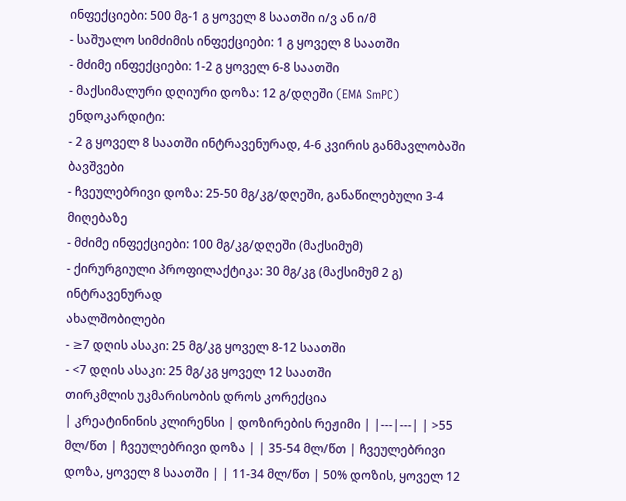ინფექციები: 500 მგ-1 გ ყოველ 8 საათში ი/ვ ან ი/მ
- საშუალო სიმძიმის ინფექციები: 1 გ ყოველ 8 საათში
- მძიმე ინფექციები: 1-2 გ ყოველ 6-8 საათში
- მაქსიმალური დღიური დოზა: 12 გ/დღეში (EMA SmPC)
ენდოკარდიტი:
- 2 გ ყოველ 8 საათში ინტრავენურად, 4-6 კვირის განმავლობაში
ბავშვები
- ჩვეულებრივი დოზა: 25-50 მგ/კგ/დღეში, განაწილებული 3-4 მიღებაზე
- მძიმე ინფექციები: 100 მგ/კგ/დღეში (მაქსიმუმ)
- ქირურგიული პროფილაქტიკა: 30 მგ/კგ (მაქსიმუმ 2 გ) ინტრავენურად
ახალშობილები
- ≥7 დღის ასაკი: 25 მგ/კგ ყოველ 8-12 საათში
- <7 დღის ასაკი: 25 მგ/კგ ყოველ 12 საათში
თირკმლის უკმარისობის დროს კორექცია
| კრეატინინის კლირენსი | დოზირების რეჟიმი | |---|---| | >55 მლ/წთ | ჩვეულებრივი დოზა | | 35-54 მლ/წთ | ჩვეულებრივი დოზა, ყოველ 8 საათში | | 11-34 მლ/წთ | 50% დოზის, ყოველ 12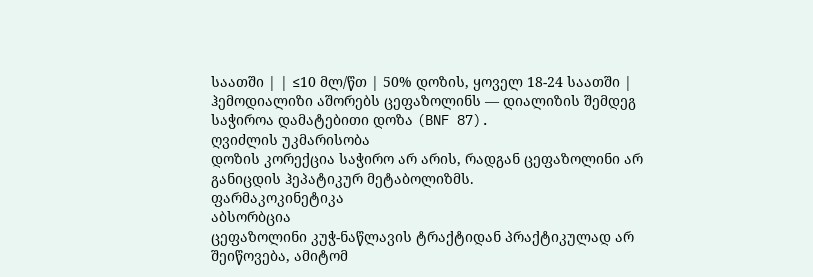საათში | | ≤10 მლ/წთ | 50% დოზის, ყოველ 18-24 საათში |
ჰემოდიალიზი აშორებს ცეფაზოლინს — დიალიზის შემდეგ საჭიროა დამატებითი დოზა (BNF 87).
ღვიძლის უკმარისობა
დოზის კორექცია საჭირო არ არის, რადგან ცეფაზოლინი არ განიცდის ჰეპატიკურ მეტაბოლიზმს.
ფარმაკოკინეტიკა
აბსორბცია
ცეფაზოლინი კუჭ-ნაწლავის ტრაქტიდან პრაქტიკულად არ შეიწოვება, ამიტომ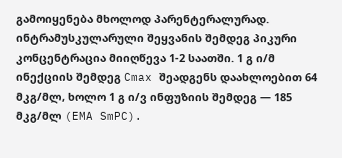გამოიყენება მხოლოდ პარენტერალურად. ინტრამუსკულარული შეყვანის შემდეგ პიკური კონცენტრაცია მიიღწევა 1-2 საათში. 1 გ ი/მ ინექციის შემდეგ Cmax შეადგენს დაახლოებით 64 მკგ/მლ, ხოლო 1 გ ი/ვ ინფუზიის შემდეგ — 185 მკგ/მლ (EMA SmPC).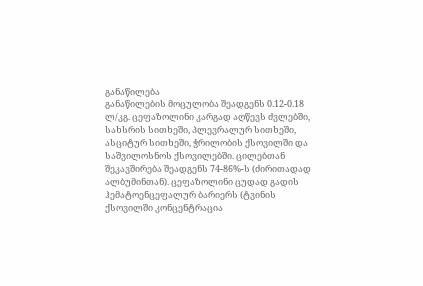განაწილება
განაწილების მოცულობა შეადგენს 0.12-0.18 ლ/კგ. ცეფაზოლინი კარგად აღწევს ძვლებში, სახსრის სითხეში, პლევრალურ სითხეში, ასციტურ სითხეში, ჭრილობის ქსოვილში და საშვილოსნოს ქსოვილებში. ცილებთან შეკავშირება შეადგენს 74-86%-ს (ძირითადად ალბუმინთან). ცეფაზოლინი ცუდად გადის ჰემატოენცეფალურ ბარიერს (ტვინის ქსოვილში კონცენტრაცია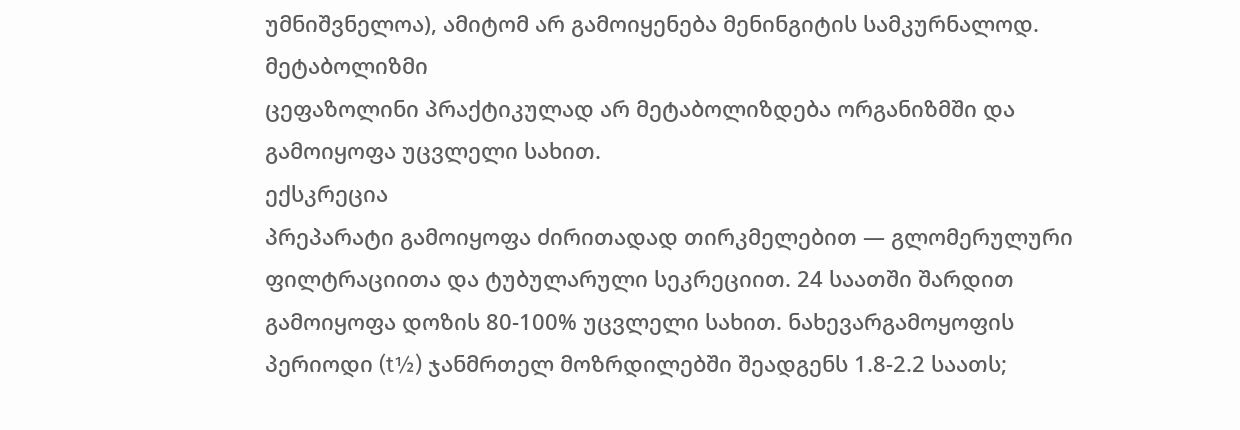უმნიშვნელოა), ამიტომ არ გამოიყენება მენინგიტის სამკურნალოდ.
მეტაბოლიზმი
ცეფაზოლინი პრაქტიკულად არ მეტაბოლიზდება ორგანიზმში და გამოიყოფა უცვლელი სახით.
ექსკრეცია
პრეპარატი გამოიყოფა ძირითადად თირკმელებით — გლომერულური ფილტრაციითა და ტუბულარული სეკრეციით. 24 საათში შარდით გამოიყოფა დოზის 80-100% უცვლელი სახით. ნახევარგამოყოფის პერიოდი (t½) ჯანმრთელ მოზრდილებში შეადგენს 1.8-2.2 საათს;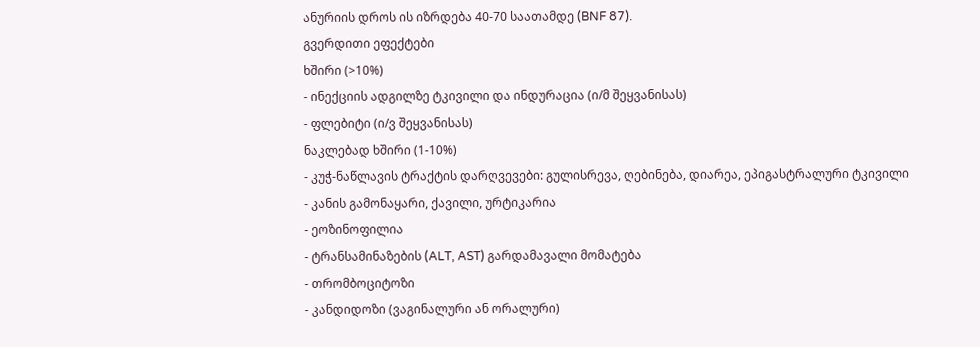ანურიის დროს ის იზრდება 40-70 საათამდე (BNF 87).
გვერდითი ეფექტები
ხშირი (>10%)
- ინექციის ადგილზე ტკივილი და ინდურაცია (ი/მ შეყვანისას)
- ფლებიტი (ი/ვ შეყვანისას)
ნაკლებად ხშირი (1-10%)
- კუჭ-ნაწლავის ტრაქტის დარღვევები: გულისრევა, ღებინება, დიარეა, ეპიგასტრალური ტკივილი
- კანის გამონაყარი, ქავილი, ურტიკარია
- ეოზინოფილია
- ტრანსამინაზების (ALT, AST) გარდამავალი მომატება
- თრომბოციტოზი
- კანდიდოზი (ვაგინალური ან ორალური)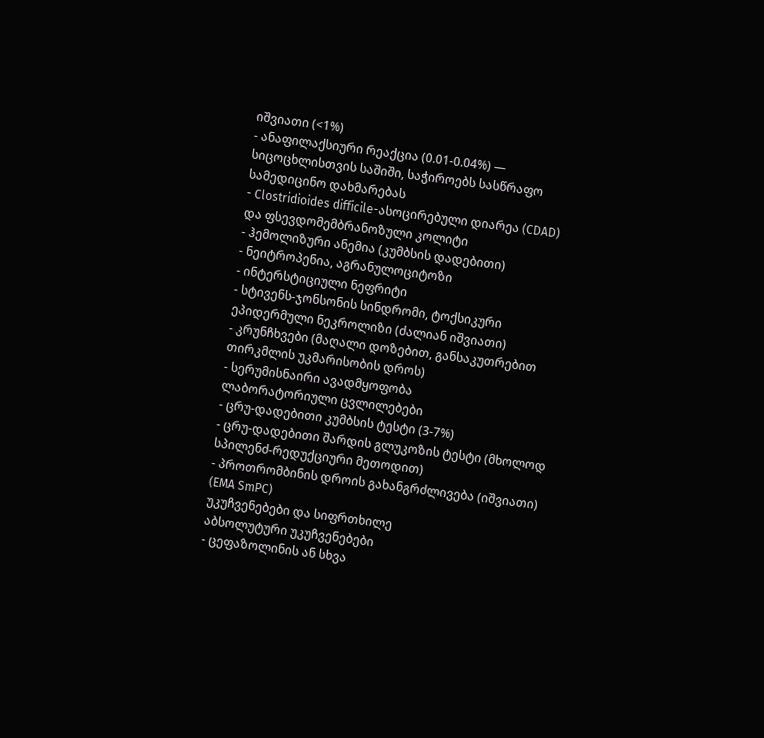იშვიათი (<1%)
- ანაფილაქსიური რეაქცია (0.01-0.04%) — სიცოცხლისთვის საშიში, საჭიროებს სასწრაფო სამედიცინო დახმარებას
- Clostridioides difficile-ასოცირებული დიარეა (CDAD) და ფსევდომემბრანოზული კოლიტი
- ჰემოლიზური ანემია (კუმბსის დადებითი)
- ნეიტროპენია, აგრანულოციტოზი
- ინტერსტიციული ნეფრიტი
- სტივენს-ჯონსონის სინდრომი, ტოქსიკური ეპიდერმული ნეკროლიზი (ძალიან იშვიათი)
- კრუნჩხვები (მაღალი დოზებით, განსაკუთრებით თირკმლის უკმარისობის დროს)
- სერუმისნაირი ავადმყოფობა
ლაბორატორიული ცვლილებები
- ცრუ-დადებითი კუმბსის ტესტი (3-7%)
- ცრუ-დადებითი შარდის გლუკოზის ტესტი (მხოლოდ სპილენძ-რედუქციური მეთოდით)
- პროთრომბინის დროის გახანგრძლივება (იშვიათი) (EMA SmPC)
უკუჩვენებები და სიფრთხილე
აბსოლუტური უკუჩვენებები
- ცეფაზოლინის ან სხვა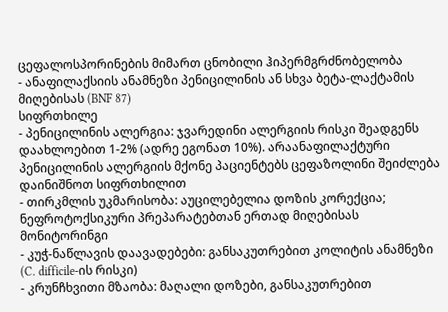ცეფალოსპორინების მიმართ ცნობილი ჰიპერმგრძნობელობა
- ანაფილაქსიის ანამნეზი პენიცილინის ან სხვა ბეტა-ლაქტამის მიღებისას (BNF 87)
სიფრთხილე
- პენიცილინის ალერგია: ჯვარედინი ალერგიის რისკი შეადგენს დაახლოებით 1-2% (ადრე ეგონათ 10%). არაანაფილაქტური პენიცილინის ალერგიის მქონე პაციენტებს ცეფაზოლინი შეიძლება დაინიშნოთ სიფრთხილით
- თირკმლის უკმარისობა: აუცილებელია დოზის კორექცია; ნეფროტოქსიკური პრეპარატებთან ერთად მიღებისას მონიტორინგი
- კუჭ-ნაწლავის დაავადებები: განსაკუთრებით კოლიტის ანამნეზი (C. difficile-ის რისკი)
- კრუნჩხვითი მზაობა: მაღალი დოზები, განსაკუთრებით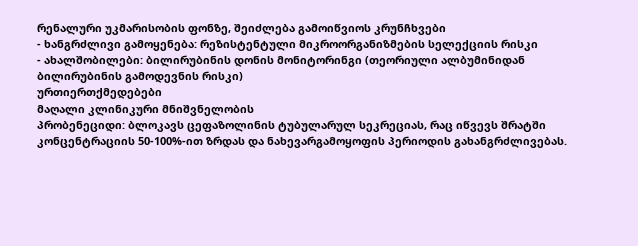რენალური უკმარისობის ფონზე, შეიძლება გამოიწვიოს კრუნჩხვები
- ხანგრძლივი გამოყენება: რეზისტენტული მიკროორგანიზმების სელექციის რისკი
- ახალშობილები: ბილირუბინის დონის მონიტორინგი (თეორიული ალბუმინიდან ბილირუბინის გამოდევნის რისკი)
ურთიერთქმედებები
მაღალი კლინიკური მნიშვნელობის
პრობენეციდი: ბლოკავს ცეფაზოლინის ტუბულარულ სეკრეციას, რაც იწვევს შრატში კონცენტრაციის 50-100%-ით ზრდას და ნახევარგამოყოფის პერიოდის გახანგრძლივებას.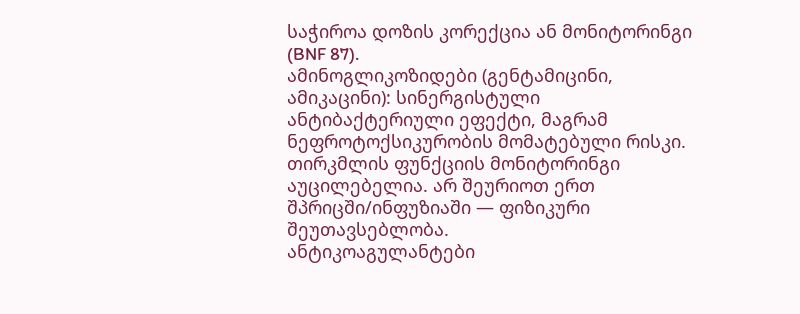საჭიროა დოზის კორექცია ან მონიტორინგი (BNF 87).
ამინოგლიკოზიდები (გენტამიცინი, ამიკაცინი): სინერგისტული ანტიბაქტერიული ეფექტი, მაგრამ ნეფროტოქსიკურობის მომატებული რისკი. თირკმლის ფუნქციის მონიტორინგი აუცილებელია. არ შეურიოთ ერთ შპრიცში/ინფუზიაში — ფიზიკური შეუთავსებლობა.
ანტიკოაგულანტები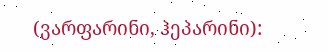(ვარფარინი, ჰეპარინი):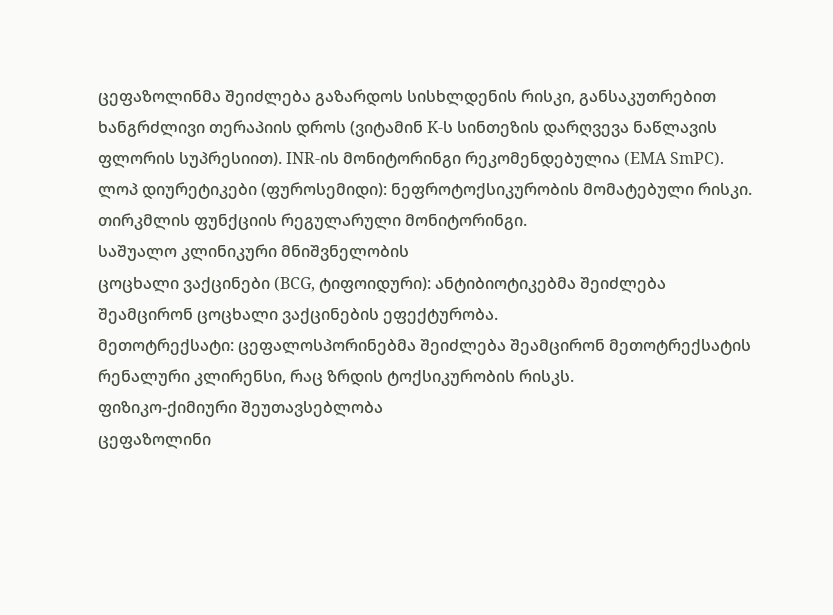ცეფაზოლინმა შეიძლება გაზარდოს სისხლდენის რისკი, განსაკუთრებით ხანგრძლივი თერაპიის დროს (ვიტამინ K-ს სინთეზის დარღვევა ნაწლავის ფლორის სუპრესიით). INR-ის მონიტორინგი რეკომენდებულია (EMA SmPC).
ლოპ დიურეტიკები (ფუროსემიდი): ნეფროტოქსიკურობის მომატებული რისკი. თირკმლის ფუნქციის რეგულარული მონიტორინგი.
საშუალო კლინიკური მნიშვნელობის
ცოცხალი ვაქცინები (BCG, ტიფოიდური): ანტიბიოტიკებმა შეიძლება შეამცირონ ცოცხალი ვაქცინების ეფექტურობა.
მეთოტრექსატი: ცეფალოსპორინებმა შეიძლება შეამცირონ მეთოტრექსატის რენალური კლირენსი, რაც ზრდის ტოქსიკურობის რისკს.
ფიზიკო-ქიმიური შეუთავსებლობა
ცეფაზოლინი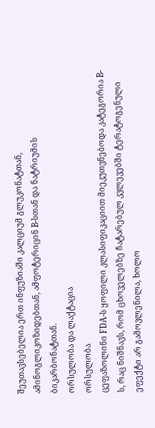შეუთავსებელია ერთ ინფუზიაში კალციუმ გლუკონატთან, ამინოგლიკოზიდებთან, ამფოტერიცინ B-სთან და ნატრიუმის ბიკარბონატთან.
ორსულობა და ლაქტაცია
ორსულობა
ცეფაზოლინი FDA-ს ყოფილი კლასიფიკაციით მიეკუთვნებოდა კატეგორია B-ს, რაც ნიშნავს, რომ ცხოველებზე ჩატარებულ კვლევებში ტერატოგენული ეფექტი არ გამოვლენილა, ხოლო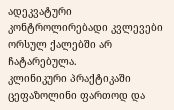ადეკვატური კონტროლირებადი კვლევები ორსულ ქალებში არ ჩატარებულა.
კლინიკური პრაქტიკაში ცეფაზოლინი ფართოდ და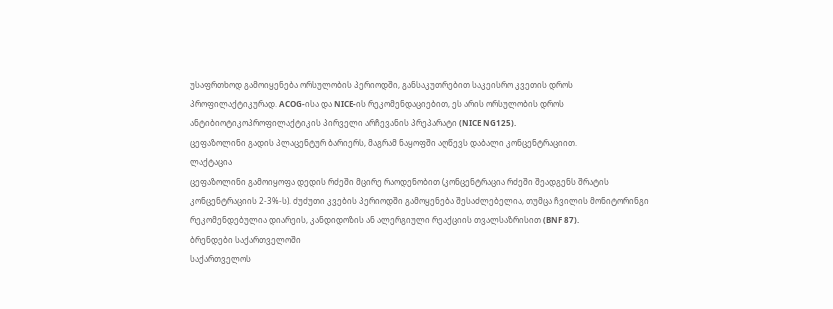უსაფრთხოდ გამოიყენება ორსულობის პერიოდში, განსაკუთრებით საკეისრო კვეთის დროს პროფილაქტიკურად. ACOG-ისა და NICE-ის რეკომენდაციებით, ეს არის ორსულობის დროს ანტიბიოტიკოპროფილაქტიკის პირველი არჩევანის პრეპარატი (NICE NG125).
ცეფაზოლინი გადის პლაცენტურ ბარიერს, მაგრამ ნაყოფში აღწევს დაბალი კონცენტრაციით.
ლაქტაცია
ცეფაზოლინი გამოიყოფა დედის რძეში მცირე რაოდენობით (კონცენტრაცია რძეში შეადგენს შრატის კონცენტრაციის 2-3%-ს). ძუძუთი კვების პერიოდში გამოყენება შესაძლებელია, თუმცა ჩვილის მონიტორინგი რეკომენდებულია დიარეის, კანდიდოზის ან ალერგიული რეაქციის თვალსაზრისით (BNF 87).
ბრენდები საქართველოში
საქართველოს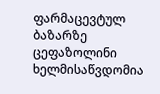ფარმაცევტულ ბაზარზე ცეფაზოლინი ხელმისაწვდომია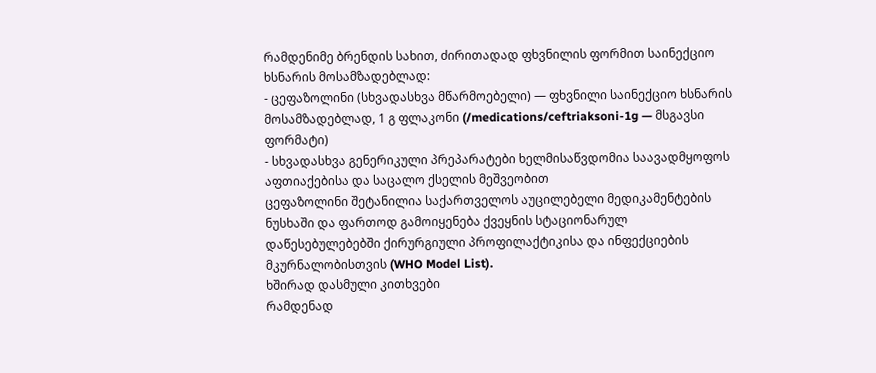რამდენიმე ბრენდის სახით, ძირითადად ფხვნილის ფორმით საინექციო ხსნარის მოსამზადებლად:
- ცეფაზოლინი (სხვადასხვა მწარმოებელი) — ფხვნილი საინექციო ხსნარის მოსამზადებლად, 1 გ ფლაკონი (/medications/ceftriaksoni-1g — მსგავსი ფორმატი)
- სხვადასხვა გენერიკული პრეპარატები ხელმისაწვდომია საავადმყოფოს აფთიაქებისა და საცალო ქსელის მეშვეობით
ცეფაზოლინი შეტანილია საქართველოს აუცილებელი მედიკამენტების ნუსხაში და ფართოდ გამოიყენება ქვეყნის სტაციონარულ დაწესებულებებში ქირურგიული პროფილაქტიკისა და ინფექციების მკურნალობისთვის (WHO Model List).
ხშირად დასმული კითხვები
რამდენად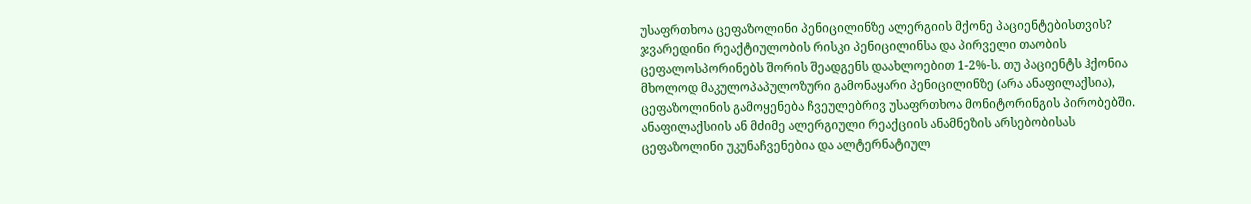უსაფრთხოა ცეფაზოლინი პენიცილინზე ალერგიის მქონე პაციენტებისთვის?
ჯვარედინი რეაქტიულობის რისკი პენიცილინსა და პირველი თაობის ცეფალოსპორინებს შორის შეადგენს დაახლოებით 1-2%-ს. თუ პაციენტს ჰქონია მხოლოდ მაკულოპაპულოზური გამონაყარი პენიცილინზე (არა ანაფილაქსია), ცეფაზოლინის გამოყენება ჩვეულებრივ უსაფრთხოა მონიტორინგის პირობებში. ანაფილაქსიის ან მძიმე ალერგიული რეაქციის ანამნეზის არსებობისას ცეფაზოლინი უკუნაჩვენებია და ალტერნატიულ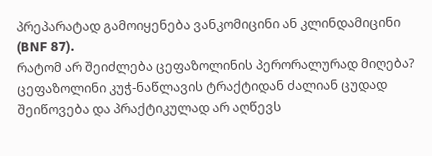პრეპარატად გამოიყენება ვანკომიცინი ან კლინდამიცინი (BNF 87).
რატომ არ შეიძლება ცეფაზოლინის პერორალურად მიღება?
ცეფაზოლინი კუჭ-ნაწლავის ტრაქტიდან ძალიან ცუდად შეიწოვება და პრაქტიკულად არ აღწევს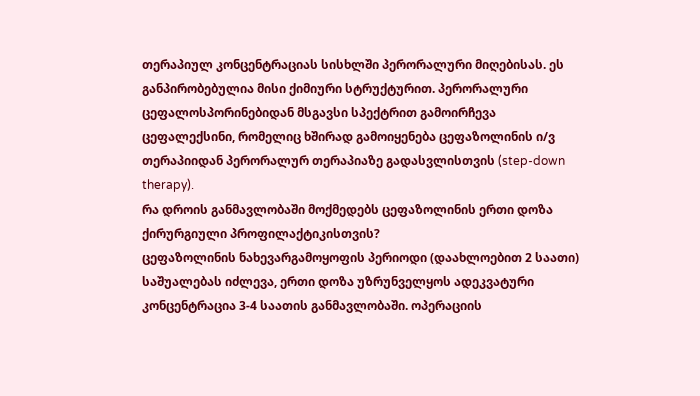თერაპიულ კონცენტრაციას სისხლში პერორალური მიღებისას. ეს განპირობებულია მისი ქიმიური სტრუქტურით. პერორალური ცეფალოსპორინებიდან მსგავსი სპექტრით გამოირჩევა ცეფალექსინი, რომელიც ხშირად გამოიყენება ცეფაზოლინის ი/ვ თერაპიიდან პერორალურ თერაპიაზე გადასვლისთვის (step-down therapy).
რა დროის განმავლობაში მოქმედებს ცეფაზოლინის ერთი დოზა ქირურგიული პროფილაქტიკისთვის?
ცეფაზოლინის ნახევარგამოყოფის პერიოდი (დაახლოებით 2 საათი) საშუალებას იძლევა, ერთი დოზა უზრუნველყოს ადეკვატური კონცენტრაცია 3-4 საათის განმავლობაში. ოპერაციის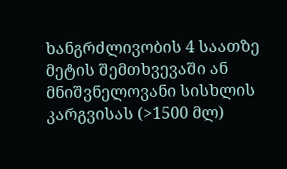ხანგრძლივობის 4 საათზე მეტის შემთხვევაში ან მნიშვნელოვანი სისხლის კარგვისას (>1500 მლ)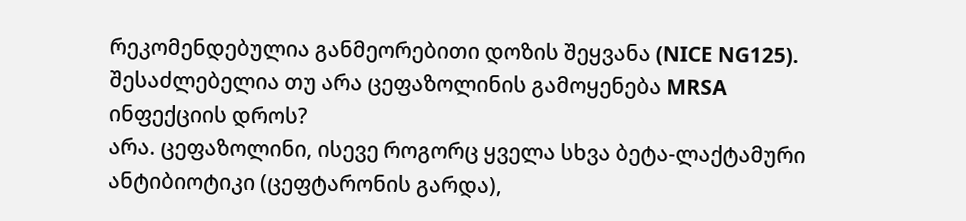რეკომენდებულია განმეორებითი დოზის შეყვანა (NICE NG125).
შესაძლებელია თუ არა ცეფაზოლინის გამოყენება MRSA ინფექციის დროს?
არა. ცეფაზოლინი, ისევე როგორც ყველა სხვა ბეტა-ლაქტამური ანტიბიოტიკი (ცეფტარონის გარდა),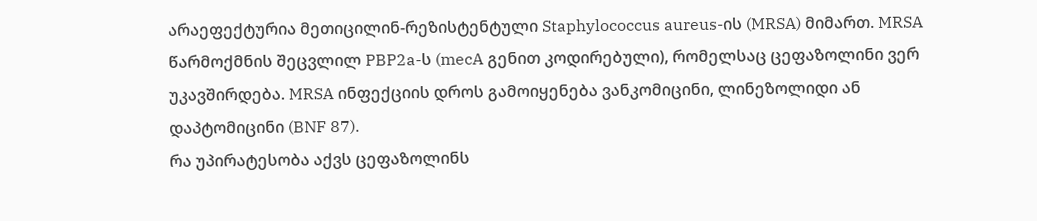არაეფექტურია მეთიცილინ-რეზისტენტული Staphylococcus aureus-ის (MRSA) მიმართ. MRSA წარმოქმნის შეცვლილ PBP2a-ს (mecA გენით კოდირებული), რომელსაც ცეფაზოლინი ვერ უკავშირდება. MRSA ინფექციის დროს გამოიყენება ვანკომიცინი, ლინეზოლიდი ან დაპტომიცინი (BNF 87).
რა უპირატესობა აქვს ცეფაზოლინს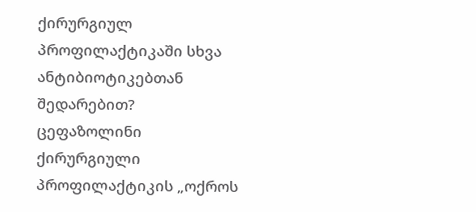ქირურგიულ პროფილაქტიკაში სხვა ანტიბიოტიკებთან შედარებით?
ცეფაზოლინი ქირურგიული პროფილაქტიკის „ოქროს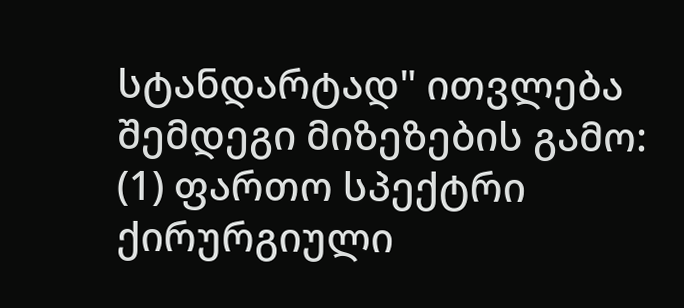სტანდარტად" ითვლება შემდეგი მიზეზების გამო: (1) ფართო სპექტრი ქირურგიული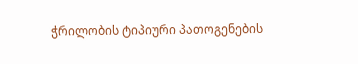ჭრილობის ტიპიური პათოგენების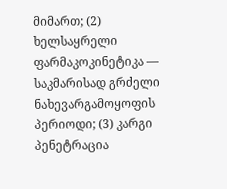მიმართ; (2) ხელსაყრელი ფარმაკოკინეტიკა — საკმარისად გრძელი ნახევარგამოყოფის პერიოდი; (3) კარგი პენეტრაცია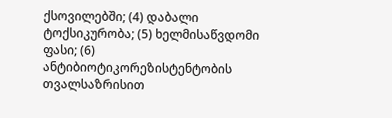ქსოვილებში; (4) დაბალი ტოქსიკურობა; (5) ხელმისაწვდომი ფასი; (6) ანტიბიოტიკორეზისტენტობის თვალსაზრისით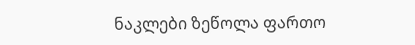ნაკლები ზეწოლა ფართო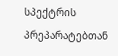სპექტრის პრეპარატებთან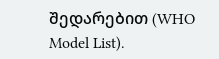შედარებით (WHO Model List).